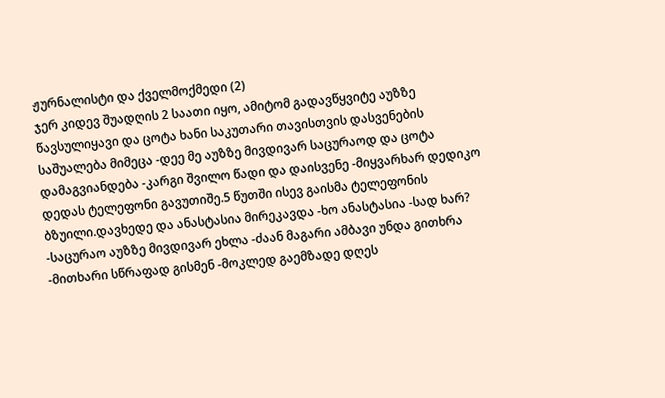ჟურნალისტი და ქველმოქმედი (2)
ჯერ კიდევ შუადღის 2 საათი იყო, ამიტომ გადავწყვიტე აუზზე წავსულიყავი და ცოტა ხანი საკუთარი თავისთვის დასვენების საშუალება მიმეცა -დეე მე აუზზე მივდივარ საცურაოდ და ცოტა დამაგვიანდება -კარგი შვილო წადი და დაისვენე -მიყვარხარ დედიკო დედას ტელეფონი გავუთიშე.5 წუთში ისევ გაისმა ტელეფონის ბზუილი.დავხედე და ანასტასია მირეკავდა -ხო ანასტასია -სად ხარ? -საცურაო აუზზე მივდივარ ეხლა -ძაან მაგარი ამბავი უნდა გითხრა -მითხარი სწრაფად გისმენ -მოკლედ გაემზადე დღეს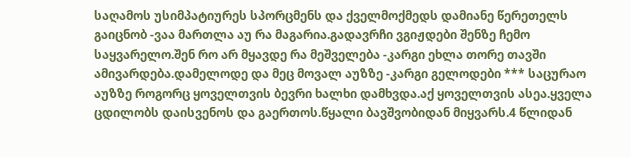საღამოს უსიმპატიურეს სპორცმენს და ქველმოქმედს დამიანე წერეთელს გაიცნობ -ვაა მართლა აუ რა მაგარია.გადავრჩი ვგიჟდები შენზე ჩემო საყვარელო.შენ რო არ მყავდე რა მეშველება -კარგი ეხლა თორე თავში ამივარდება.დამელოდე და მეც მოვალ აუზზე -კარგი გელოდები *** საცურაო აუზზე როგორც ყოველთვის ბევრი ხალხი დამხვდა.აქ ყოველთვის ასეა.ყველა ცდილობს დაისვენოს და გაერთოს.წყალი ბავშვობიდან მიყვარს.4 წლიდან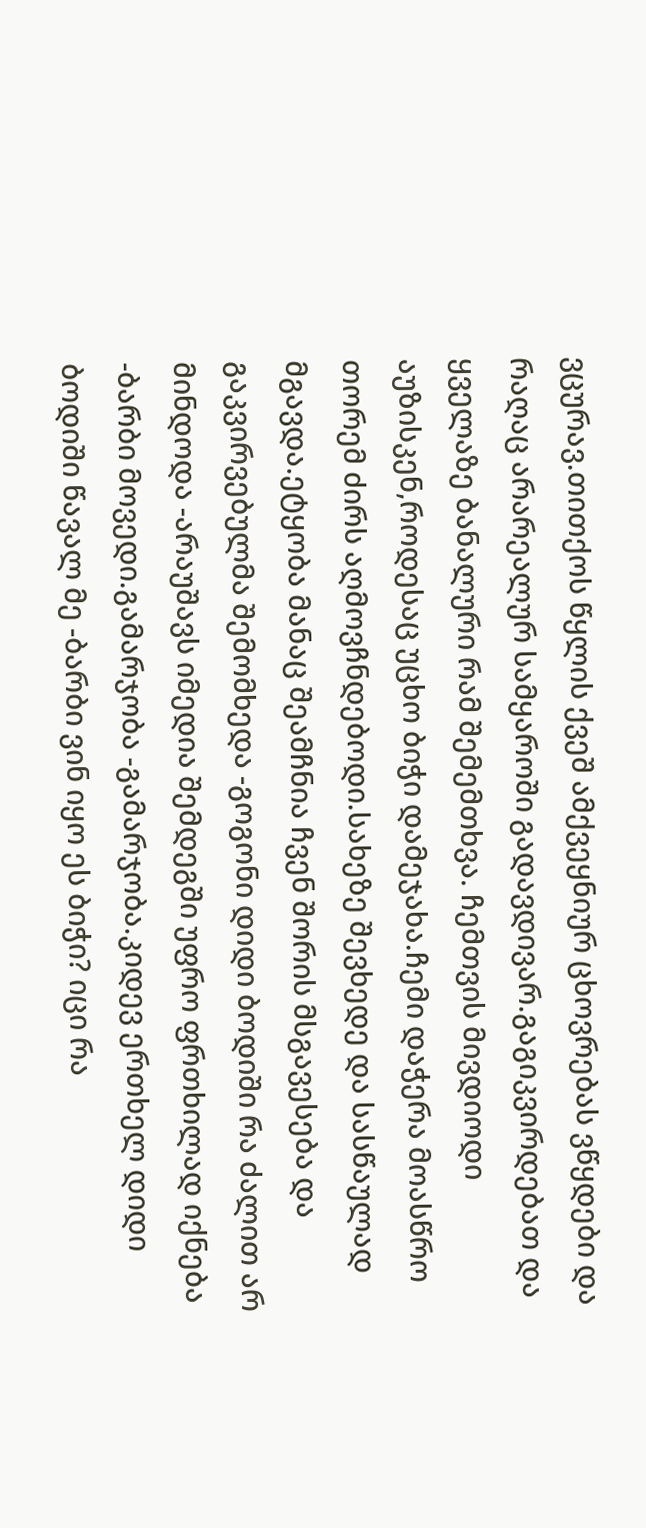ვცურავ.თითქოს წყლის ქვეშ ამქვეყნიურ ცხოვრებას ვწყდები და რაღაც არარეალურ სამყაროში გადავდივარ.გაგიკვირდებათ და ყველაზე ბანალური რამ შემემთხვა. ჩემთვის მივდიოდი აუზისკენ,როდესაც უცხო ბიჭი დამეჯახა.ჩემი დაჭერა მოასწრო თორემ ძირს აღმოვჩნდებოდი.სახეზე შევხედე და სასწაულად მგავდა.ეტყობა მანაც შეამჩნია ჩვენ შორის მსგავესება და გაკვირვებულმა შემომხედა -გოგონი დიდი ბოდიში რა ძალით არ მინდოდა -არაუშავს იმედია შემდეგში უფრო ფრთხილად იქნება -ბარბი მოვედი.გამარჯობა -გამარჯობა.კიდევ ერთხელ დიდი ბოდიში წავალ მე -ბარბი ვინ იყო ეს ბიჭი? იცი რა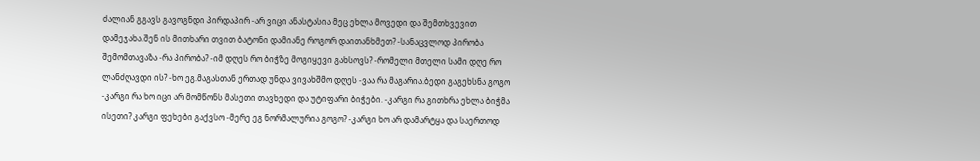ძალიან გგავს გავოგნდი პირდაპირ -არ ვიცი ანასტასია მეც ეხლა მოვედი და შემთხვევით დამეჯახა.შენ ის მითხარი თვით ბატონი დამიანე როგორ დაითანხმეთ? -სანაცვლოდ პირობა შემომთავაზა -რა პირობა? -იმ დღეს რო ბიჭზე მოგიყევი გახსოვს? -რომელი მთელი სამი დღე რო ლანძღავდი ის? -ხო ეგ.მაგასთან ერთად უნდა ვივახშმო დღეს -ვაა რა მაგარია.ბედი გაგეხსნა გოგო -კარგი რა ხო იცი არ მომწონს მასეთი თავხედი და უტიფარი ბიჭები. -კარგი რა გითხრა ეხლა ბიჭმა ისეთი? კარგი ფეხები გაქვსო -მერე ეგ ნორმალურია გოგო? -კარგი ხო არ დამარტყა და საერთოდ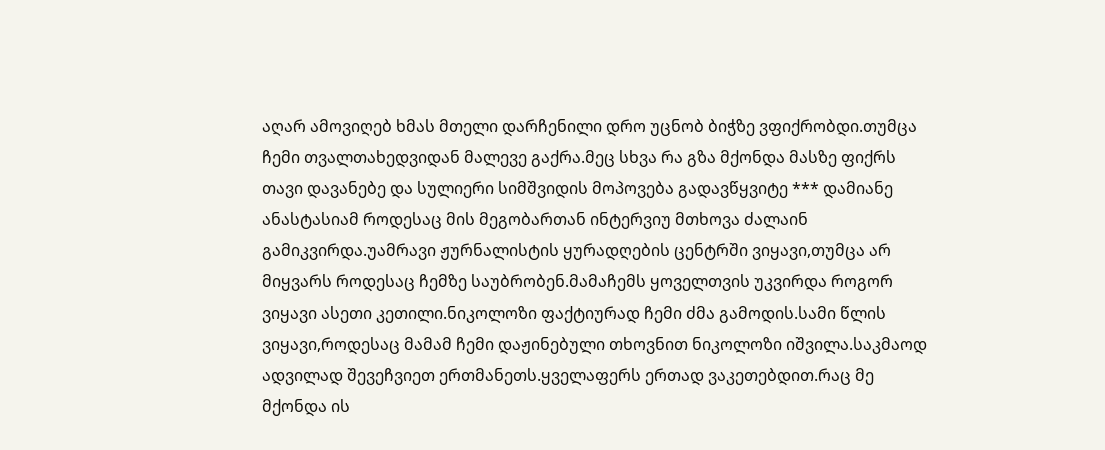აღარ ამოვიღებ ხმას მთელი დარჩენილი დრო უცნობ ბიჭზე ვფიქრობდი.თუმცა ჩემი თვალთახედვიდან მალევე გაქრა.მეც სხვა რა გზა მქონდა მასზე ფიქრს თავი დავანებე და სულიერი სიმშვიდის მოპოვება გადავწყვიტე *** დამიანე ანასტასიამ როდესაც მის მეგობართან ინტერვიუ მთხოვა ძალაინ გამიკვირდა.უამრავი ჟურნალისტის ყურადღების ცენტრში ვიყავი,თუმცა არ მიყვარს როდესაც ჩემზე საუბრობენ.მამაჩემს ყოველთვის უკვირდა როგორ ვიყავი ასეთი კეთილი.ნიკოლოზი ფაქტიურად ჩემი ძმა გამოდის.სამი წლის ვიყავი,როდესაც მამამ ჩემი დაჟინებული თხოვნით ნიკოლოზი იშვილა.საკმაოდ ადვილად შევეჩვიეთ ერთმანეთს.ყველაფერს ერთად ვაკეთებდით.რაც მე მქონდა ის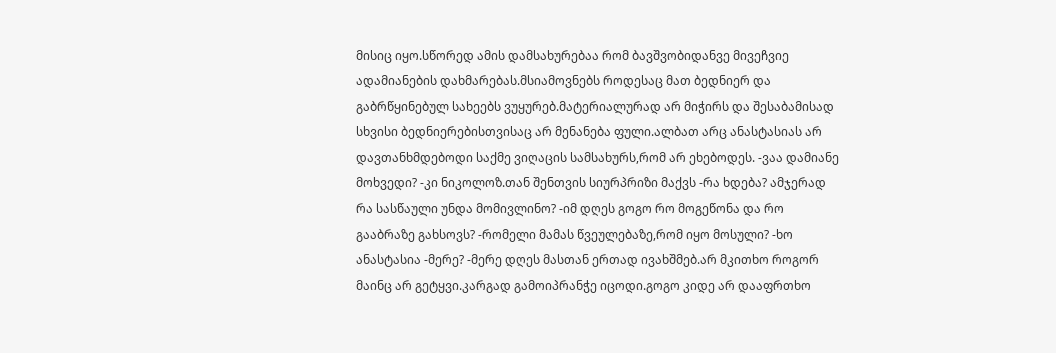მისიც იყო.სწორედ ამის დამსახურებაა რომ ბავშვობიდანვე მივეჩვიე ადამიანების დახმარებას.მსიამოვნებს როდესაც მათ ბედნიერ და გაბრწყინებულ სახეებს ვუყურებ.მატერიალურად არ მიჭირს და შესაბამისად სხვისი ბედნიერებისთვისაც არ მენანება ფული.ალბათ არც ანასტასიას არ დავთანხმდებოდი საქმე ვიღაცის სამსახურს,რომ არ ეხებოდეს. -ვაა დამიანე მოხვედი? -კი ნიკოლოზ.თან შენთვის სიურპრიზი მაქვს -რა ხდება? ამჯერად რა სასწაული უნდა მომივლინო? -იმ დღეს გოგო რო მოგეწონა და რო გააბრაზე გახსოვს? -რომელი მამას წვეულებაზე,რომ იყო მოსული? -ხო ანასტასია -მერე? -მერე დღეს მასთან ერთად ივახშმებ.არ მკითხო როგორ მაინც არ გეტყვი.კარგად გამოიპრანჭე იცოდი.გოგო კიდე არ დააფრთხო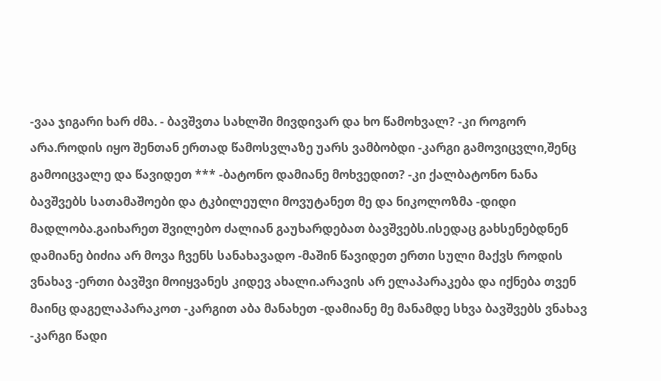-ვაა ჯიგარი ხარ ძმა. - ბავშვთა სახლში მივდივარ და ხო წამოხვალ? -კი როგორ არა.როდის იყო შენთან ერთად წამოსვლაზე უარს ვამბობდი -კარგი გამოვიცვლი,შენც გამოიცვალე და წავიდეთ *** -ბატონო დამიანე მოხვედით? -კი ქალბატონო ნანა ბავშვებს სათამაშოები და ტკბილეული მოვუტანეთ მე და ნიკოლოზმა -დიდი მადლობა.გაიხარეთ შვილებო ძალიან გაუხარდებათ ბავშვებს.ისედაც გახსენებდნენ დამიანე ბიძია არ მოვა ჩვენს სანახავადო -მაშინ წავიდეთ ერთი სული მაქვს როდის ვნახავ -ერთი ბავშვი მოიყვანეს კიდევ ახალი.არავის არ ელაპარაკება და იქნება თვენ მაინც დაგელაპარაკოთ -კარგით აბა მანახეთ -დამიანე მე მანამდე სხვა ბავშვებს ვნახავ -კარგი წადი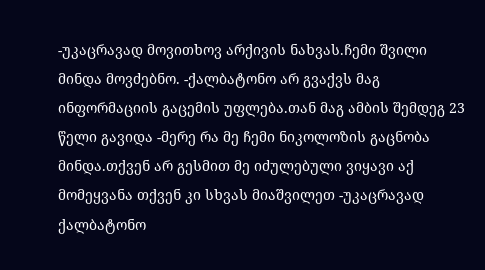-უკაცრავად მოვითხოვ არქივის ნახვას.ჩემი შვილი მინდა მოვძებნო. -ქალბატონო არ გვაქვს მაგ ინფორმაციის გაცემის უფლება.თან მაგ ამბის შემდეგ 23 წელი გავიდა -მერე რა მე ჩემი ნიკოლოზის გაცნობა მინდა.თქვენ არ გესმით მე იძულებული ვიყავი აქ მომეყვანა თქვენ კი სხვას მიაშვილეთ -უკაცრავად ქალბატონო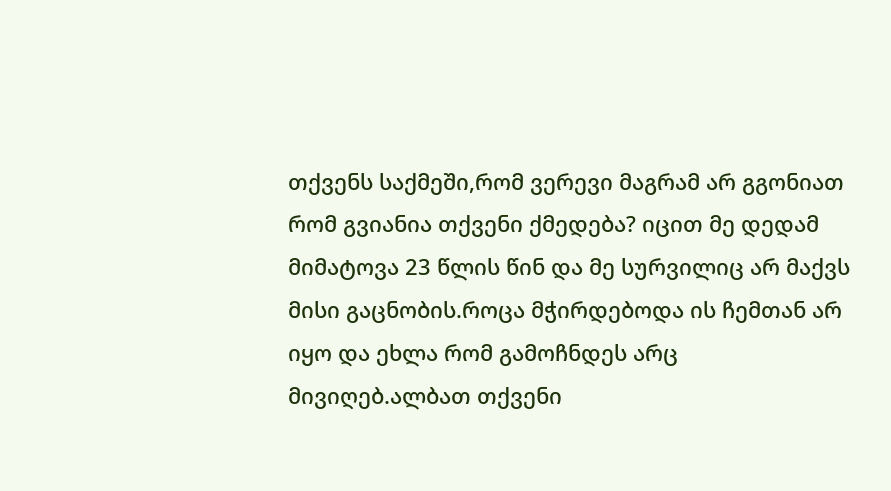თქვენს საქმეში,რომ ვერევი მაგრამ არ გგონიათ რომ გვიანია თქვენი ქმედება? იცით მე დედამ მიმატოვა 23 წლის წინ და მე სურვილიც არ მაქვს მისი გაცნობის.როცა მჭირდებოდა ის ჩემთან არ იყო და ეხლა რომ გამოჩნდეს არც მივიღებ.ალბათ თქვენი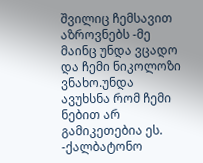შვილიც ჩემსავით აზროვნებს -მე მაინც უნდა ვცადო და ჩემი ნიკოლოზი ვნახო.უნდა ავუხსნა რომ ჩემი ნებით არ გამიკეთებია ეს. -ქალბატონო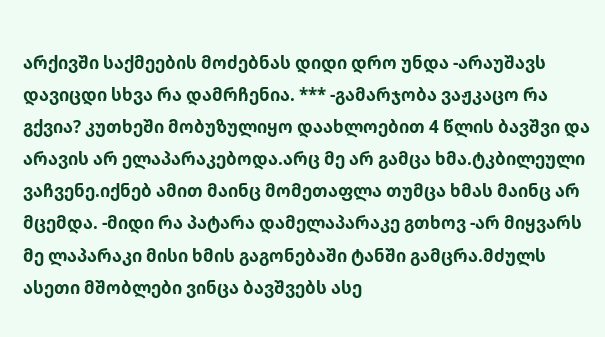არქივში საქმეების მოძებნას დიდი დრო უნდა -არაუშავს დავიცდი სხვა რა დამრჩენია. *** -გამარჯობა ვაჟკაცო რა გქვია? კუთხეში მობუზულიყო დაახლოებით 4 წლის ბავშვი და არავის არ ელაპარაკებოდა.არც მე არ გამცა ხმა.ტკბილეული ვაჩვენე.იქნებ ამით მაინც მომეთაფლა თუმცა ხმას მაინც არ მცემდა. -მიდი რა პატარა დამელაპარაკე გთხოვ -არ მიყვარს მე ლაპარაკი მისი ხმის გაგონებაში ტანში გამცრა.მძულს ასეთი მშობლები ვინცა ბავშვებს ასე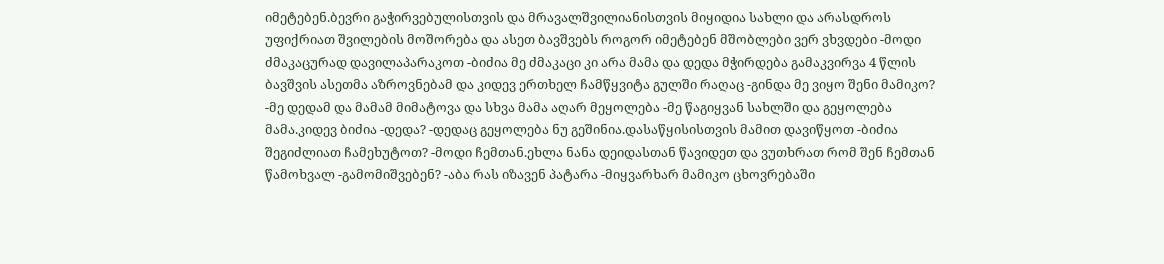იმეტებენ.ბევრი გაჭირვებულისთვის და მრავალშვილიანისთვის მიყიდია სახლი და არასდროს უფიქრიათ შვილების მოშორება და ასეთ ბავშვებს როგორ იმეტებენ მშობლები ვერ ვხვდები -მოდი ძმაკაცურად დავილაპარაკოთ -ბიძია მე ძმაკაცი კი არა მამა და დედა მჭირდება გამაკვირვა 4 წლის ბავშვის ასეთმა აზროვნებამ და კიდევ ერთხელ ჩამწყვიტა გულში რაღაც -გინდა მე ვიყო შენი მამიკო? -მე დედამ და მამამ მიმატოვა და სხვა მამა აღარ მეყოლება -მე წაგიყვან სახლში და გეყოლება მამა.კიდევ ბიძია -დედა? -დედაც გეყოლება ნუ გეშინია.დასაწყისისთვის მამით დავიწყოთ -ბიძია შეგიძლიათ ჩამეხუტოთ? -მოდი ჩემთან.ეხლა ნანა დეიდასთან წავიდეთ და ვუთხრათ რომ შენ ჩემთან წამოხვალ -გამომიშვებენ? -აბა რას იზავენ პატარა -მიყვარხარ მამიკო ცხოვრებაში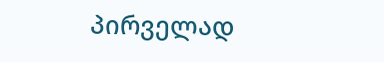პირველად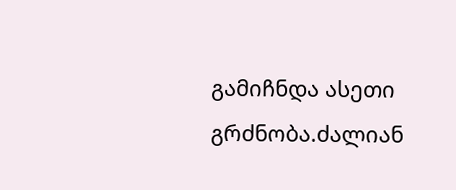გამიჩნდა ასეთი გრძნობა.ძალიან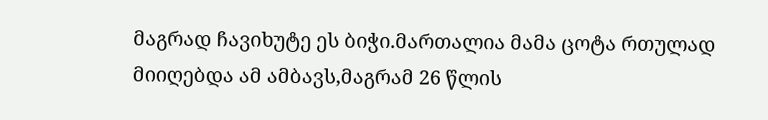მაგრად ჩავიხუტე ეს ბიჭი.მართალია მამა ცოტა რთულად მიიღებდა ამ ამბავს,მაგრამ 26 წლის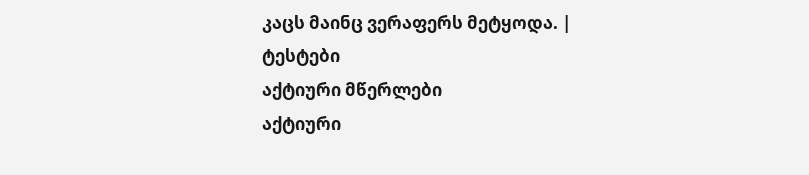კაცს მაინც ვერაფერს მეტყოდა. |
ტესტები
აქტიური მწერლები
აქტიური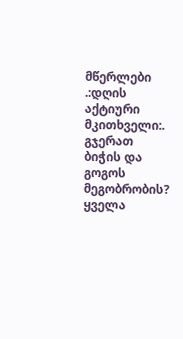მწერლები
.:დღის აქტიური მკითხველი:.
გჯერათ ბიჭის და გოგოს მეგობრობის?
ყველა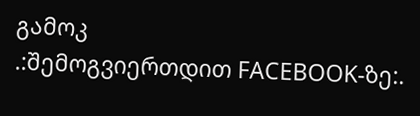გამოკ
.:შემოგვიერთდით FACEBOOK-ზე:.